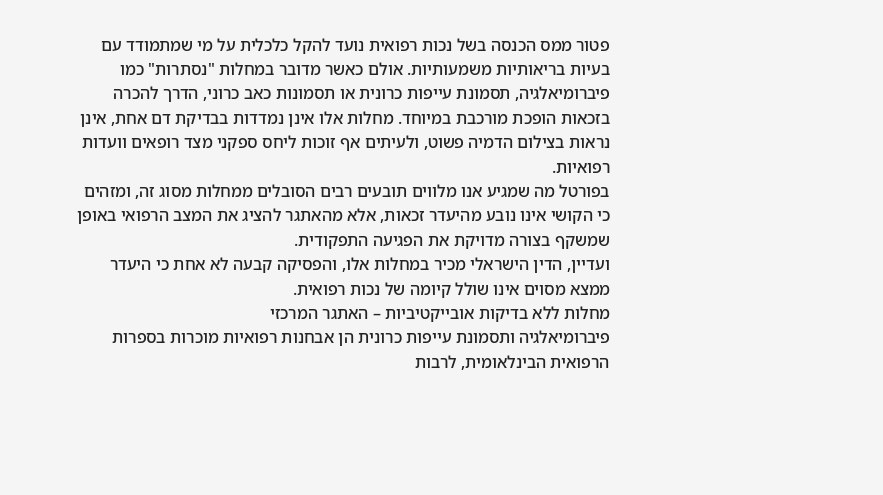פטור ממס הכנסה בשל נכות רפואית נועד להקל כלכלית על מי שמתמודד עם בעיות בריאותיות משמעותיות. אולם כאשר מדובר במחלות "נסתרות" כמו פיברומיאלגיה, תסמונת עייפות כרונית או תסמונות כאב כרוני, הדרך להכרה בזכאות הופכת מורכבת במיוחד. מחלות אלו אינן נמדדות בבדיקת דם אחת, אינן נראות בצילום הדמיה פשוט, ולעיתים אף זוכות ליחס ספקני מצד רופאים וועדות רפואיות.
בפורטל מה שמגיע אנו מלווים תובעים רבים הסובלים ממחלות מסוג זה, ומזהים כי הקושי אינו נובע מהיעדר זכאות, אלא מהאתגר להציג את המצב הרפואי באופן שמשקף בצורה מדויקת את הפגיעה התפקודית.
ועדיין, הדין הישראלי מכיר במחלות אלו, והפסיקה קבעה לא אחת כי היעדר ממצא מסוים אינו שולל קיומה של נכות רפואית.
מחלות ללא בדיקות אובייקטיביות – האתגר המרכזי
פיברומיאלגיה ותסמונת עייפות כרונית הן אבחנות רפואיות מוכרות בספרות הרפואית הבינלאומית, לרבות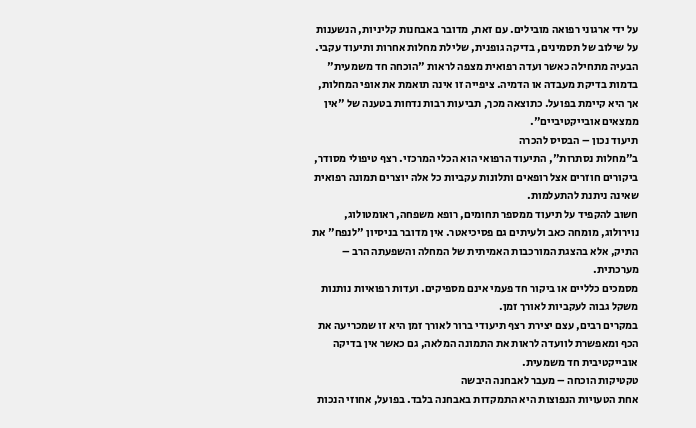על ידי ארגוני רפואה מובילים. עם זאת, מדובר באבחנות קליניות, הנשענות על שילוב של תסמינים, בדיקה גופנית, שלילת מחלות אחרות ותיעוד עקבי.
הבעיה מתחילה כאשר ועדה רפואית מצפה לראות "הוכחה חד משמעית" בדמות בדיקת מעבדה או הדמיה. ציפייה זו אינה תואמת את אופי המחלות, אך היא קיימת בפועל. כתוצאה מכך, תביעות רבות נדחות בטענה של "אין ממצאים אובייקטיביים".
תיעוד נכון – הבסיס להכרה
ב"מחלות נסתרות", התיעוד הרפואי הוא הכלי המרכזי. רצף טיפולי מסודר, ביקורים חוזרים אצל רופאים ותלונות עקביות כל אלה יוצרים תמונה רפואית שאינה ניתנת להתעלמות.
חשוב להקפיד על תיעוד ממספר תחומים, רופא משפחה, ראומטולוג, נוירולוג, מומחה כאב ולעיתים גם פסיכיאטר. אין מדובר בניסיון "לנפח" את התיק, אלא בהצגת המורכבות האמיתית של המחלה והשפעתה הרב – מערכתית.
מסמכים כלליים או ביקור חד פעמי אינם מספיקים. ועדות רפואיות נותנות משקל גבוה לעקביות לאורך זמן.
במקרים רבים, עצם יצירת רצף תיעודי ברור לאורך זמן היא זו שמכריעה את הכף ומאפשרת לוועדה לראות את התמונה המלאה, גם כאשר אין בדיקה אובייקטיבית חד משמעית.
טקטיקות הוכחה – מעבר לאבחנה היבשה
אחת הטעויות הנפוצות היא התמקדות באבחנה בלבד. בפועל, אחוזי הנכות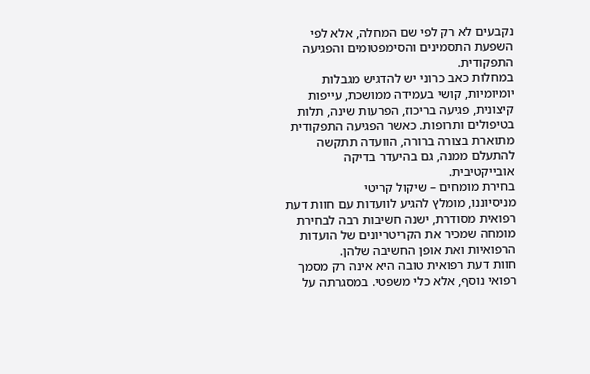נקבעים לא רק לפי שם המחלה, אלא לפי השפעת התסמינים והסימפטומים והפגיעה התפקודית.
במחלות כאב כרוני יש להדגיש מגבלות יומיומיות, קושי בעמידה ממושכת, עייפות קיצונית, פגיעה בריכוז, הפרעות שינה, תלות בטיפולים ותרופות. כאשר הפגיעה התפקודית מתוארת בצורה ברורה, הוועדה תתקשה להתעלם ממנה, גם בהיעדר בדיקה אובייקטיבית.
בחירת מומחים – שיקול קריטי
מניסיוננו, מומלץ להגיע לוועדות עם חוות דעת רפואית מסודרת, ישנה חשיבות רבה לבחירת מומחה שמכיר את הקריטריונים של הועדות הרפואיות ואת אופן החשיבה שלהן.
חוות דעת רפואית טובה היא אינה רק מסמך רפואי נוסף, אלא כלי משפטי. במסגרתה על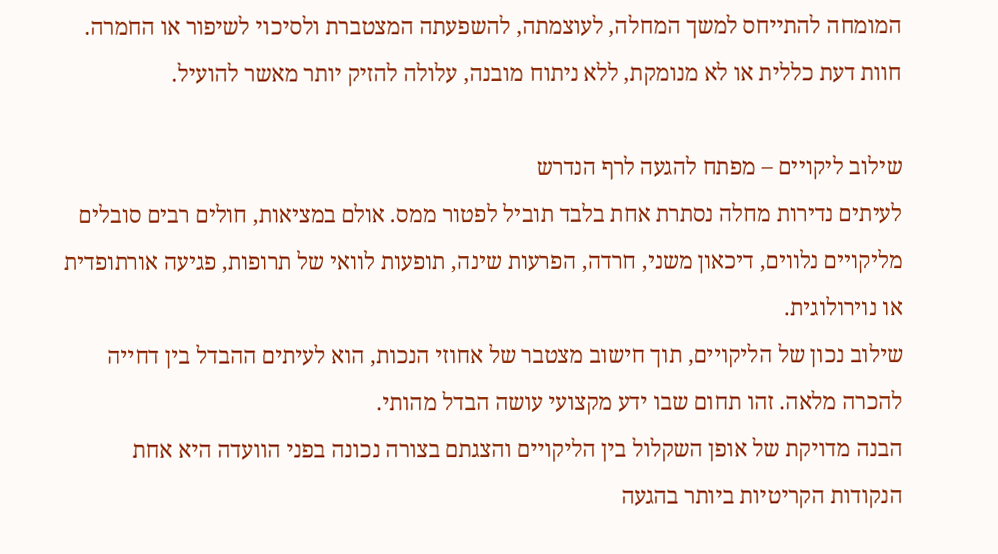המומחה להתייחס למשך המחלה, לעוצמתה, להשפעתה המצטברת ולסיכוי לשיפור או החמרה. חוות דעת כללית או לא מנומקת, ללא ניתוח מובנה, עלולה להזיק יותר מאשר להועיל.

שילוב ליקויים – מפתח להגעה לרף הנדרש
לעיתים נדירות מחלה נסתרת אחת בלבד תוביל לפטור ממס. אולם במציאות, חולים רבים סובלים מליקויים נלווים, דיכאון משני, חרדה, הפרעות שינה, תופעות לוואי של תרופות, פגיעה אורתופדית או נוירולוגית.
שילוב נכון של הליקויים, תוך חישוב מצטבר של אחוזי הנכות, הוא לעיתים ההבדל בין דחייה להכרה מלאה. זהו תחום שבו ידע מקצועי עושה הבדל מהותי.
הבנה מדויקת של אופן השקלול בין הליקויים והצגתם בצורה נכונה בפני הוועדה היא אחת הנקודות הקריטיות ביותר בהגעה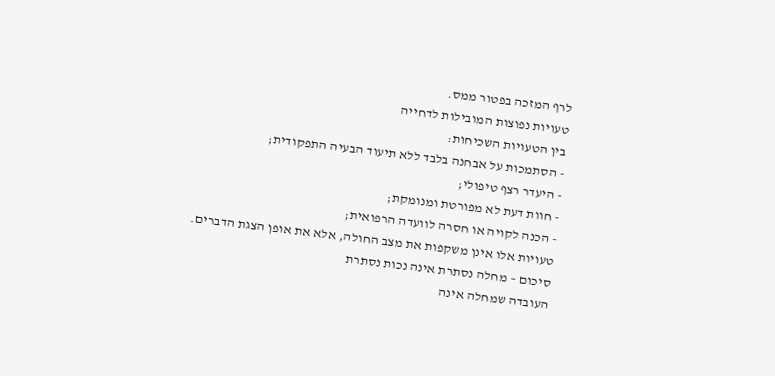לרף המזכה בפטור ממס.
טעויות נפוצות המובילות לדחייה
בין הטעויות השכיחות:
- הסתמכות על אבחנה בלבד ללא תיעוד הבעיה התפקודית;
- היעדר רצף טיפולי;
- חוות דעת לא מפורטת ומנומקת;
- הכנה לקויה או חסרה לוועדה הרפואית;
טעויות אלו אינן משקפות את מצב החולה, אלא את אופן הצגת הדברים.
סיכום – מחלה נסתרת אינה נכות נסתרת
העובדה שמחלה אינה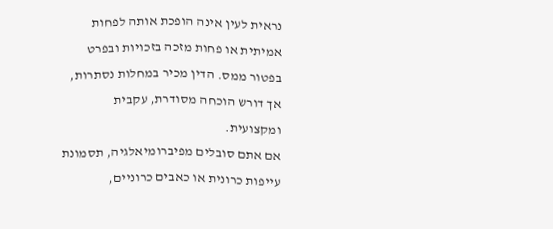נראית לעין אינה הופכת אותה לפחות אמיתית או פחות מזכה בזכויות ובפרט בפטור ממס. הדין מכיר במחלות נסתרות, אך דורש הוכחה מסודרת, עקבית ומקצועית.
אם אתם סובלים מפיברומיאלגיה, תסמונת עייפות כרונית או כאבים כרוניים,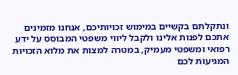ונתקלתם בקשיים במימוש זכויותיכם, אנחנו מזמינים אתכם לפנות אלינו ולקבל ליווי משפטי המבוסס על ידע רפואי ומשפטי מעמיק, במטרה למצות את מלוא הזכויות המגיעות לכם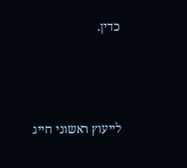כדין.



לייעוץ ראשוני חייג